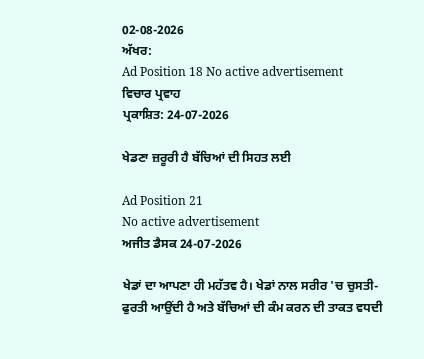02-08-2026
ਅੱਖਰ:
Ad Position 18 No active advertisement
ਵਿਚਾਰ ਪ੍ਰਵਾਹ
ਪ੍ਰਕਾਸ਼ਿਤ: 24-07-2026

ਖੇਡਣਾ ਜ਼ਰੂਰੀ ਹੈ ਬੱਚਿਆਂ ਦੀ ਸਿਹਤ ਲਈ

Ad Position 21
No active advertisement
ਅਜੀਤ ਡੈਸਕ 24-07-2026

ਖੇਡਾਂ ਦਾ ਆਪਣਾ ਹੀ ਮਹੱਤਵ ਹੈ। ਖੇਡਾਂ ਨਾਲ ਸਰੀਰ 'ਚ ਚੁਸਤੀ-ਫੁਰਤੀ ਆਉਂਦੀ ਹੈ ਅਤੇ ਬੱਚਿਆਂ ਦੀ ਕੰਮ ਕਰਨ ਦੀ ਤਾਕਤ ਵਧਦੀ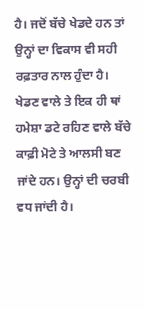ਹੈ। ਜਦੋਂ ਬੱਚੇ ਖੇਡਦੇ ਹਨ ਤਾਂ ਉਨ੍ਹਾਂ ਦਾ ਵਿਕਾਸ ਵੀ ਸਹੀ ਰਫ਼ਤਾਰ ਨਾਲ ਹੁੰਦਾ ਹੈ। ਖੇਡਣ ਵਾਲੇ ਤੇ ਇਕ ਹੀ ਥਾਂ ਹਮੇਸ਼ਾ ਡਟੇ ਰਹਿਣ ਵਾਲੇ ਬੱਚੇ ਕਾਫ਼ੀ ਮੋਟੇ ਤੇ ਆਲਸੀ ਬਣ ਜਾਂਦੇ ਹਨ। ਉਨ੍ਹਾਂ ਦੀ ਚਰਬੀ ਵਧ ਜਾਂਦੀ ਹੈ।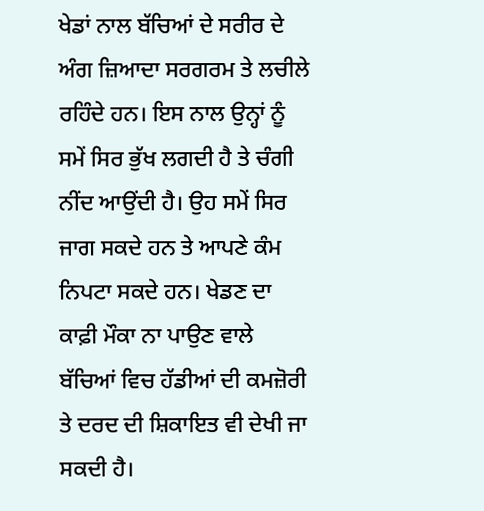ਖੇਡਾਂ ਨਾਲ ਬੱਚਿਆਂ ਦੇ ਸਰੀਰ ਦੇ ਅੰਗ ਜ਼ਿਆਦਾ ਸਰਗਰਮ ਤੇ ਲਚੀਲੇ ਰਹਿੰਦੇ ਹਨ। ਇਸ ਨਾਲ ਉਨ੍ਹਾਂ ਨੂੰ ਸਮੇਂ ਸਿਰ ਭੁੱਖ ਲਗਦੀ ਹੈ ਤੇ ਚੰਗੀ ਨੀਂਦ ਆਉਂਦੀ ਹੈ। ਉਹ ਸਮੇਂ ਸਿਰ ਜਾਗ ਸਕਦੇ ਹਨ ਤੇ ਆਪਣੇ ਕੰਮ ਨਿਪਟਾ ਸਕਦੇ ਹਨ। ਖੇਡਣ ਦਾ ਕਾਫ਼ੀ ਮੌਕਾ ਨਾ ਪਾਉਣ ਵਾਲੇ ਬੱਚਿਆਂ ਵਿਚ ਹੱਡੀਆਂ ਦੀ ਕਮਜ਼ੋਰੀ ਤੇ ਦਰਦ ਦੀ ਸ਼ਿਕਾਇਤ ਵੀ ਦੇਖੀ ਜਾ ਸਕਦੀ ਹੈ।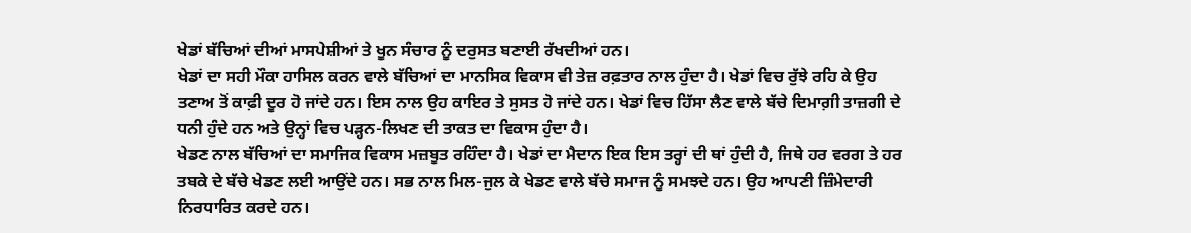ਖੇਡਾਂ ਬੱਚਿਆਂ ਦੀਆਂ ਮਾਸਪੇਸ਼ੀਆਂ ਤੇ ਖੂਨ ਸੰਚਾਰ ਨੂੰ ਦਰੁਸਤ ਬਣਾਈ ਰੱਖਦੀਆਂ ਹਨ।
ਖੇਡਾਂ ਦਾ ਸਹੀ ਮੌਕਾ ਹਾਸਿਲ ਕਰਨ ਵਾਲੇ ਬੱਚਿਆਂ ਦਾ ਮਾਨਸਿਕ ਵਿਕਾਸ ਵੀ ਤੇਜ਼ ਰਫ਼ਤਾਰ ਨਾਲ ਹੁੰਦਾ ਹੈ। ਖੇਡਾਂ ਵਿਚ ਰੁੱਝੇ ਰਹਿ ਕੇ ਉਹ ਤਣਾਅ ਤੋਂ ਕਾਫ਼ੀ ਦੂਰ ਹੋ ਜਾਂਦੇ ਹਨ। ਇਸ ਨਾਲ ਉਹ ਕਾਇਰ ਤੇ ਸੁਸਤ ਹੋ ਜਾਂਦੇ ਹਨ। ਖੇਡਾਂ ਵਿਚ ਹਿੱਸਾ ਲੈਣ ਵਾਲੇ ਬੱਚੇ ਦਿਮਾਗ਼ੀ ਤਾਜ਼ਗੀ ਦੇ ਧਨੀ ਹੁੰਦੇ ਹਨ ਅਤੇ ਉਨ੍ਹਾਂ ਵਿਚ ਪੜ੍ਹਨ-ਲਿਖਣ ਦੀ ਤਾਕਤ ਦਾ ਵਿਕਾਸ ਹੁੰਦਾ ਹੈ।
ਖੇਡਣ ਨਾਲ ਬੱਚਿਆਂ ਦਾ ਸਮਾਜਿਕ ਵਿਕਾਸ ਮਜ਼ਬੂਤ ਰਹਿੰਦਾ ਹੈ। ਖੇਡਾਂ ਦਾ ਮੈਦਾਨ ਇਕ ਇਸ ਤਰ੍ਹਾਂ ਦੀ ਥਾਂ ਹੁੰਦੀ ਹੈ, ਜਿਥੇ ਹਰ ਵਰਗ ਤੇ ਹਰ ਤਬਕੇ ਦੇ ਬੱਚੇ ਖੇਡਣ ਲਈ ਆਉਂਦੇ ਹਨ। ਸਭ ਨਾਲ ਮਿਲ-ਜੁਲ ਕੇ ਖੇਡਣ ਵਾਲੇ ਬੱਚੇ ਸਮਾਜ ਨੂੰ ਸਮਝਦੇ ਹਨ। ਉਹ ਆਪਣੀ ਜ਼ਿੰਮੇਦਾਰੀ ਨਿਰਧਾਰਿਤ ਕਰਦੇ ਹਨ।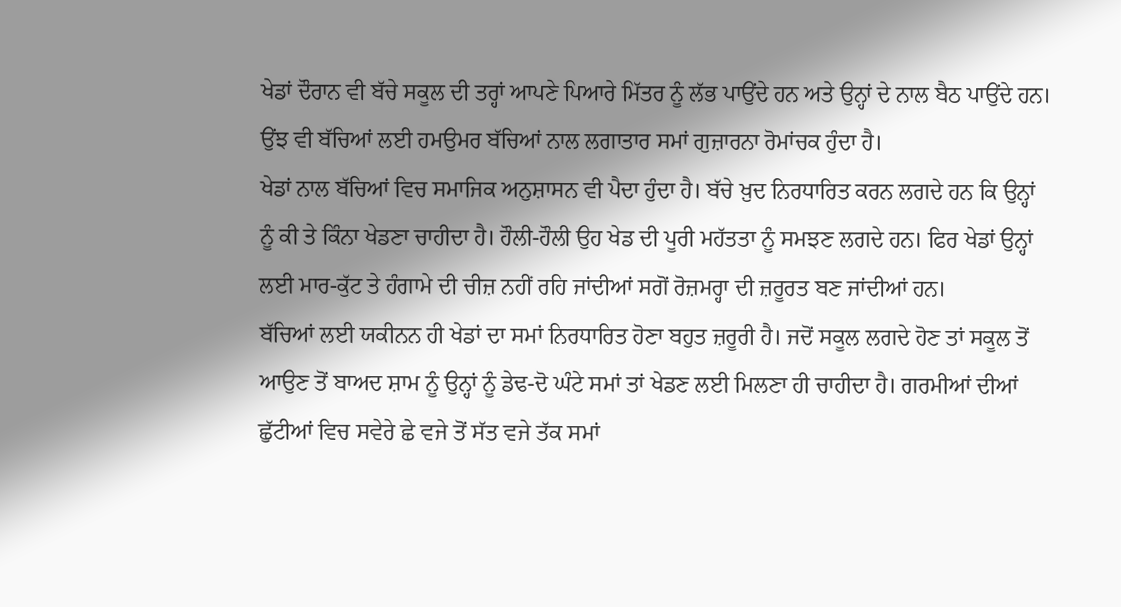ਖੇਡਾਂ ਦੌਰਾਨ ਵੀ ਬੱਚੇ ਸਕੂਲ ਦੀ ਤਰ੍ਹਾਂ ਆਪਣੇ ਪਿਆਰੇ ਮਿੱਤਰ ਨੂੰ ਲੱਭ ਪਾਉਂਦੇ ਹਨ ਅਤੇ ਉਨ੍ਹਾਂ ਦੇ ਨਾਲ ਬੈਠ ਪਾਉਂਦੇ ਹਨ। ਉਂਝ ਵੀ ਬੱਚਿਆਂ ਲਈ ਹਮਉਮਰ ਬੱਚਿਆਂ ਨਾਲ ਲਗਾਤਾਰ ਸਮਾਂ ਗੁਜ਼ਾਰਨਾ ਰੋਮਾਂਚਕ ਹੁੰਦਾ ਹੈ।
ਖੇਡਾਂ ਨਾਲ ਬੱਚਿਆਂ ਵਿਚ ਸਮਾਜਿਕ ਅਨੁਸ਼ਾਸਨ ਵੀ ਪੈਦਾ ਹੁੰਦਾ ਹੈ। ਬੱਚੇ ਖ਼ੁਦ ਨਿਰਧਾਰਿਤ ਕਰਨ ਲਗਦੇ ਹਨ ਕਿ ਉਨ੍ਹਾਂ ਨੂੰ ਕੀ ਤੇ ਕਿੰਨਾ ਖੇਡਣਾ ਚਾਹੀਦਾ ਹੈ। ਹੌਲੀ-ਹੌਲੀ ਉਹ ਖੇਡ ਦੀ ਪੂਰੀ ਮਹੱਤਤਾ ਨੂੰ ਸਮਝਣ ਲਗਦੇ ਹਨ। ਫਿਰ ਖੇਡਾਂ ਉਨ੍ਹਾਂ ਲਈ ਮਾਰ-ਕੁੱਟ ਤੇ ਹੰਗਾਮੇ ਦੀ ਚੀਜ਼ ਨਹੀਂ ਰਹਿ ਜਾਂਦੀਆਂ ਸਗੋਂ ਰੋਜ਼ਮਰ੍ਹਾ ਦੀ ਜ਼ਰੂਰਤ ਬਣ ਜਾਂਦੀਆਂ ਹਨ।
ਬੱਚਿਆਂ ਲਈ ਯਕੀਨਨ ਹੀ ਖੇਡਾਂ ਦਾ ਸਮਾਂ ਨਿਰਧਾਰਿਤ ਹੋਣਾ ਬਹੁਤ ਜ਼ਰੂਰੀ ਹੈ। ਜਦੋਂ ਸਕੂਲ ਲਗਦੇ ਹੋਣ ਤਾਂ ਸਕੂਲ ਤੋਂ ਆਉਣ ਤੋਂ ਬਾਅਦ ਸ਼ਾਮ ਨੂੰ ਉਨ੍ਹਾਂ ਨੂੰ ਡੇਢ-ਦੋ ਘੰਟੇ ਸਮਾਂ ਤਾਂ ਖੇਡਣ ਲਈ ਮਿਲਣਾ ਹੀ ਚਾਹੀਦਾ ਹੈ। ਗਰਮੀਆਂ ਦੀਆਂ ਛੁੱਟੀਆਂ ਵਿਚ ਸਵੇਰੇ ਛੇ ਵਜੇ ਤੋਂ ਸੱਤ ਵਜੇ ਤੱਕ ਸਮਾਂ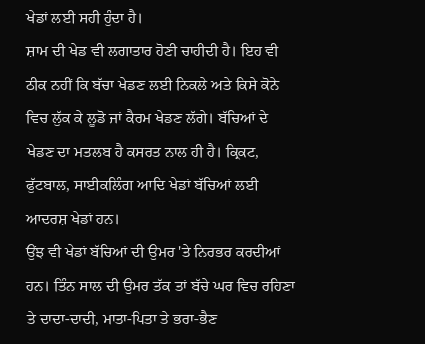ਖੇਡਾਂ ਲਈ ਸਹੀ ਹੁੰਦਾ ਹੈ।
ਸ਼ਾਮ ਦੀ ਖੇਡ ਵੀ ਲਗਾਤਾਰ ਹੋਣੀ ਚਾਹੀਦੀ ਹੈ। ਇਹ ਵੀ ਠੀਕ ਨਹੀਂ ਕਿ ਬੱਚਾ ਖੇਡਣ ਲਈ ਨਿਕਲੇ ਅਤੇ ਕਿਸੇ ਕੋਨੇ ਵਿਚ ਲੁੱਕ ਕੇ ਲੂਡੋ ਜਾਂ ਕੈਰਮ ਖੇਡਣ ਲੱਗੇ। ਬੱਚਿਆਂ ਦੇ ਖੇਡਣ ਦਾ ਮਤਲਬ ਹੈ ਕਸਰਤ ਨਾਲ ਹੀ ਹੈ। ਕ੍ਰਿਕਟ, ਫੁੱਟਬਾਲ, ਸਾਈਕਲਿੰਗ ਆਦਿ ਖੇਡਾਂ ਬੱਚਿਆਂ ਲਈ ਆਦਰਸ਼ ਖੇਡਾਂ ਹਨ।
ਉਂਝ ਵੀ ਖੇਡਾਂ ਬੱਚਿਆਂ ਦੀ ਉਮਰ 'ਤੇ ਨਿਰਭਰ ਕਰਦੀਆਂ ਹਨ। ਤਿੰਨ ਸਾਲ ਦੀ ਉਮਰ ਤੱਕ ਤਾਂ ਬੱਚੇ ਘਰ ਵਿਚ ਰਹਿਣਾ ਤੇ ਦਾਦਾ-ਦਾਦੀ, ਮਾਤਾ-ਪਿਤਾ ਤੇ ਭਰਾ-ਭੈਣ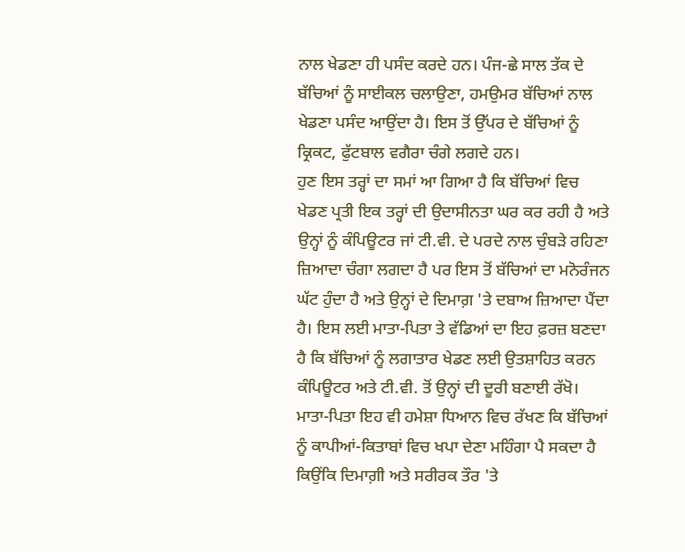ਨਾਲ ਖੇਡਣਾ ਹੀ ਪਸੰਦ ਕਰਦੇ ਹਨ। ਪੰਜ-ਛੇ ਸਾਲ ਤੱਕ ਦੇ ਬੱਚਿਆਂ ਨੂੰ ਸਾਈਕਲ ਚਲਾਉਣਾ, ਹਮਉਮਰ ਬੱਚਿਆਂ ਨਾਲ ਖੇਡਣਾ ਪਸੰਦ ਆਉਂਦਾ ਹੈ। ਇਸ ਤੋਂ ਉੱਪਰ ਦੇ ਬੱਚਿਆਂ ਨੂੰ ਕ੍ਰਿਕਟ, ਫੁੱਟਬਾਲ ਵਗੈਰਾ ਚੰਗੇ ਲਗਦੇ ਹਨ।
ਹੁਣ ਇਸ ਤਰ੍ਹਾਂ ਦਾ ਸਮਾਂ ਆ ਗਿਆ ਹੈ ਕਿ ਬੱਚਿਆਂ ਵਿਚ ਖੇਡਣ ਪ੍ਰਤੀ ਇਕ ਤਰ੍ਹਾਂ ਦੀ ਉਦਾਸੀਨਤਾ ਘਰ ਕਰ ਰਹੀ ਹੈ ਅਤੇ ਉਨ੍ਹਾਂ ਨੂੰ ਕੰਪਿਊਟਰ ਜਾਂ ਟੀ.ਵੀ. ਦੇ ਪਰਦੇ ਨਾਲ ਚੁੰਬੜੇ ਰਹਿਣਾ ਜ਼ਿਆਦਾ ਚੰਗਾ ਲਗਦਾ ਹੈ ਪਰ ਇਸ ਤੋਂ ਬੱਚਿਆਂ ਦਾ ਮਨੋਰੰਜਨ ਘੱਟ ਹੁੰਦਾ ਹੈ ਅਤੇ ਉਨ੍ਹਾਂ ਦੇ ਦਿਮਾਗ਼ 'ਤੇ ਦਬਾਅ ਜ਼ਿਆਦਾ ਪੈਂਦਾ ਹੈ। ਇਸ ਲਈ ਮਾਤਾ-ਪਿਤਾ ਤੇ ਵੱਡਿਆਂ ਦਾ ਇਹ ਫ਼ਰਜ਼ ਬਣਦਾ ਹੈ ਕਿ ਬੱਚਿਆਂ ਨੂੰ ਲਗਾਤਾਰ ਖੇਡਣ ਲਈ ਉਤਸ਼ਾਹਿਤ ਕਰਨ ਕੰਪਿਊਟਰ ਅਤੇ ਟੀ.ਵੀ. ਤੋਂ ਉਨ੍ਹਾਂ ਦੀ ਦੂਰੀ ਬਣਾਈ ਰੱਖੋ।
ਮਾਤਾ-ਪਿਤਾ ਇਹ ਵੀ ਹਮੇਸ਼ਾ ਧਿਆਨ ਵਿਚ ਰੱਖਣ ਕਿ ਬੱਚਿਆਂ ਨੂੰ ਕਾਪੀਆਂ-ਕਿਤਾਬਾਂ ਵਿਚ ਖਪਾ ਦੇਣਾ ਮਹਿੰਗਾ ਪੈ ਸਕਦਾ ਹੈ ਕਿਉਂਕਿ ਦਿਮਾਗ਼ੀ ਅਤੇ ਸਰੀਰਕ ਤੌਰ 'ਤੇ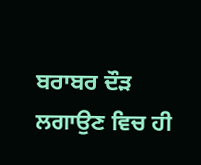ਬਰਾਬਰ ਦੌੜ ਲਗਾਉਣ ਵਿਚ ਹੀ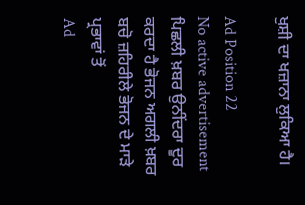ਖੁਸ਼ੀ ਦਾ ਖਜ਼ਾਨਾ ਲੁਕਿਆ ਹੈ।

Ad Position 22
No active advertisement
ਪਿਛਲੀ ਖ਼ਬਰ ਉਨੀਂਦਰਾ ਦੂਰ ਕਰਦਾ ਹੈ ਭੋਜਨ ਅਗਲੀ ਖ਼ਬਰ ਬਚੋ ਜ਼ਹਿਰੀਲੇ ਭੋਜਨ ਦੇ ਮਾੜੇ ਪ੍ਰਭਾਵਾਂ ਤੋਂ
Ad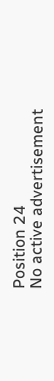Position 24
No active advertisement